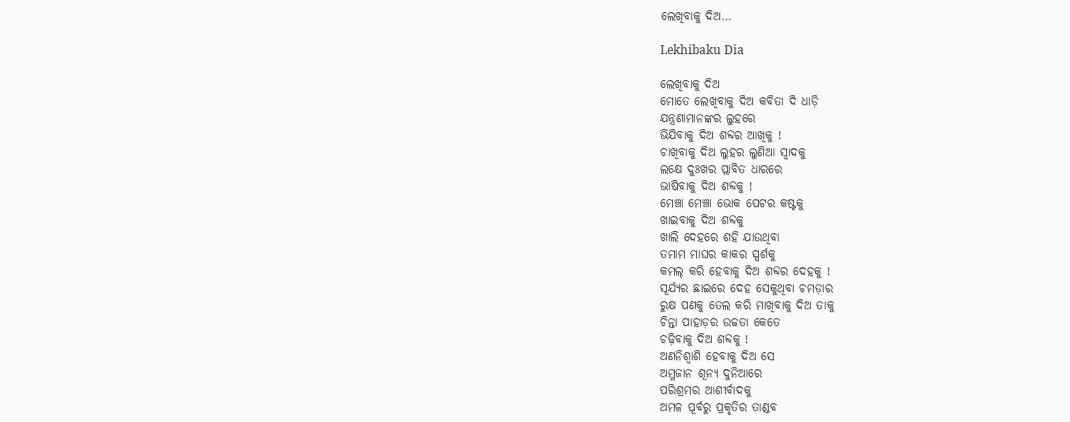ଲେଖିବାକୁ ଦିଅ…

Lekhibaku Dia

ଲେଖିବାକୁ ଦିଅ
ମୋତେ ଲେଖିବାକୁ ଦିଅ କବିତା ଦି ଧାଡ଼ି
ଯନ୍ତ୍ରଣାମାନଙ୍କର ଲୁହରେ
ଭିଯିବାକୁ ଦିଅ ଶବ୍ଦର ଆଖିକୁ !
ଚାଖିବାକୁ ଦିଅ ଲୁହର ଲୁଣିଆ ସ୍ୱାଦକୁ
ଲକ୍ଷେ ଦୁଃଖର ପ୍ଲାବିତ ଧାରରେ
ଭାଷିବାକୁ ଦିଅ ଶବ୍ଦକୁ !
ମେଞ୍ଚା ମେଞ୍ଚା ଭୋକ ପେଟର କଷ୍ଟକୁ
ଖାଇବାକୁ ଦିଅ ଶବ୍ଦକୁ
ଖାଲି ଦେହରେ ଶହି ଯାଉଥିବା
ତମାମ ମାଘର କାକର ସ୍ପର୍ଶକୁ
କମଲ୍ କରି ହେବାକୁ ଦିଅ ଶବ୍ଦର ଦେହକୁ !
ସୂର୍ଯ୍ୟର ଛାଇରେ ଦେହ ସେକୁଥିବା ଚମଡ଼ାର
ରୁକ୍ଷ ପଣକୁ ତେଲ କରି ମାଖିବାକୁ ଦିଅ ତାକୁ
ଚିନ୍ତା ପାହାଡ଼ର ଉଚ୍ଚତା କେତେ
ଚଢ଼ିବାକୁ ଦିଅ ଶବ୍ଦକୁ !
ଅଣନିଶ୍ୱାଶି ହେବାକୁ ଦିଅ ସେ
ଅମ୍ଳଜାନ ଶୂନ୍ୟ ଦୁନିଆରେ
ପରିଶ୍ରମର ଆଶୀର୍ବାଦକୁ
ଅମଳ ପୂର୍ବରୁ ପ୍ରକୃତିର ତାଣ୍ଡବ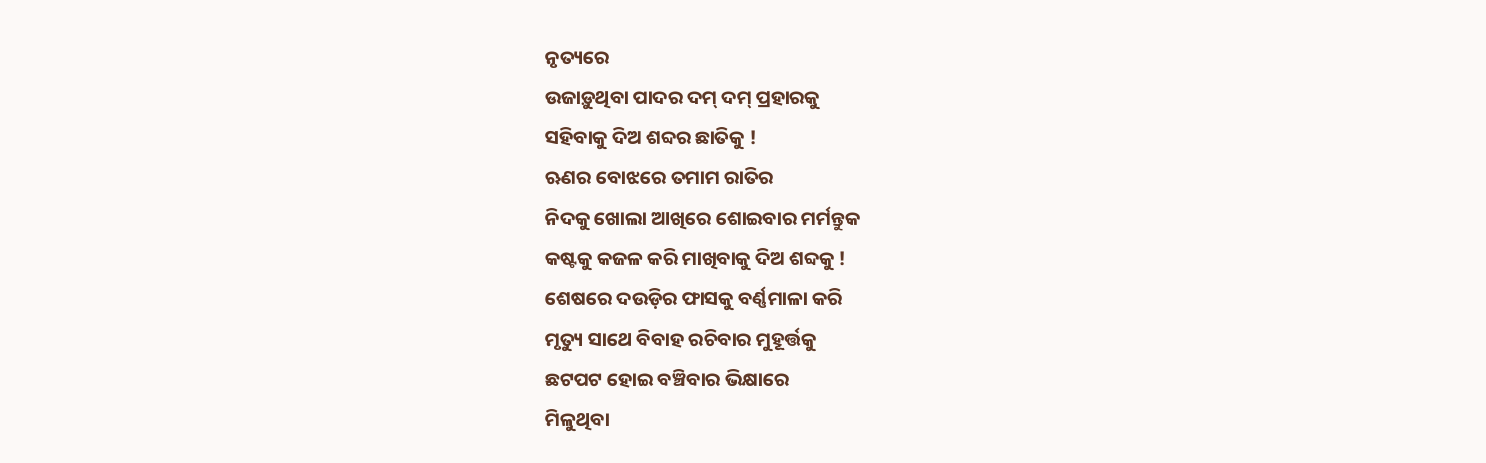ନୃତ୍ୟରେ
ଉଜାଡ଼ୁଥିବା ପାଦର ଦମ୍ ଦମ୍ ପ୍ରହାରକୁ
ସହିବାକୁ ଦିଅ ଶବ୍ଦର ଛାତିକୁ !
ଋଣର ବୋଝରେ ତମାମ ରାତିର
ନିଦକୁ ଖୋଲା ଆଖିରେ ଶୋଇବାର ମର୍ମନ୍ତୁକ
କଷ୍ଟକୁ କଜଳ କରି ମାଖିବାକୁ ଦିଅ ଶବ୍ଦକୁ !
ଶେଷରେ ଦଉଡ଼ିର ଫାସକୁ ବର୍ଣ୍ଣମାଳା କରି
ମୃତ୍ୟୁ ସାଥେ ବିବାହ ରଚିବାର ମୁହୂର୍ତ୍ତକୁ
ଛଟପଟ ହୋଇ ବଞ୍ଚିବାର ଭିକ୍ଷାରେ
ମିଳୁଥିବା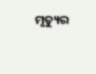ମୃତ୍ୟୁର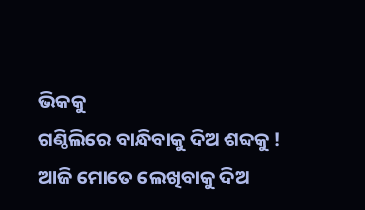ଭିକକୁ
ଗଣ୍ଠିଲିରେ ବାନ୍ଧିବାକୁ ଦିଅ ଶବ୍ଦକୁ !
ଆଜି ମୋତେ ଲେଖିବାକୁ ଦିଅ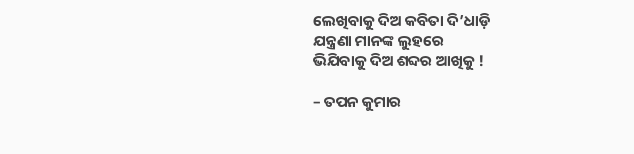ଲେଖିବାକୁ ଦିଅ କବିତା ଦି’ଧାଡ଼ି
ଯନ୍ତ୍ରଣା ମାନଙ୍କ ଲୁହରେ
ଭିଯିବାକୁ ଦିଅ ଶବ୍ଦର ଆଖିକୁ !

– ତପନ କୁମାର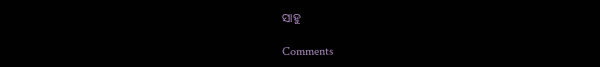ସାହୁ

Comments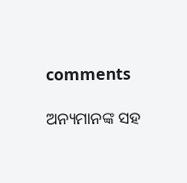comments

ଅନ୍ୟମାନଙ୍କ ସହ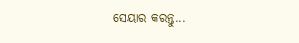ସେୟାର କରନ୍ତୁ...